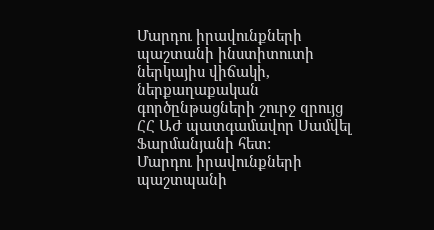Մարդու իրավունքների պաշտանի ինստիտուտի ներկայիս վիճակի, ներքաղաքական գործընթացների շուրջ զրույց ՀՀ ԱԺ պատգամավոր Սամվել Ֆարմանյանի հետ:
Մարդու իրավունքների պաշտպանի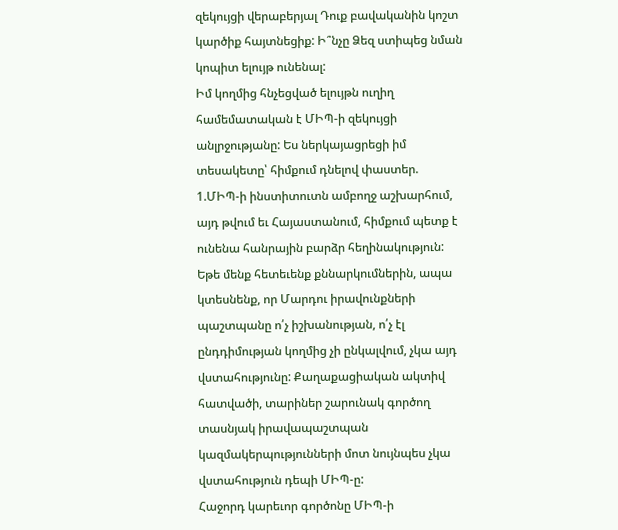զեկույցի վերաբերյալ Դուք բավականին կոշտ կարծիք հայտնեցիք: Ի՞նչը Ձեզ ստիպեց նման կոպիտ ելույթ ունենալ:
Իմ կողմից հնչեցված ելույթն ուղիղ համեմատական է ՄԻՊ-ի զեկույցի անլրջությանը: Ես ներկայացրեցի իմ տեսակետը՝ հիմքում դնելով փաստեր.
1.ՄԻՊ-ի ինստիտուտն ամբողջ աշխարհում, այդ թվում եւ Հայաստանում, հիմքում պետք է ունենա հանրային բարձր հեղինակություն: Եթե մենք հետեւենք քննարկումներին, ապա կտեսնենք, որ Մարդու իրավունքների պաշտպանը ո՛չ իշխանության, ո՛չ էլ ընդդիմության կողմից չի ընկալվում, չկա այդ վստահությունը: Քաղաքացիական ակտիվ հատվածի, տարիներ շարունակ գործող տասնյակ իրավապաշտպան կազմակերպությունների մոտ նույնպես չկա վստահություն դեպի ՄԻՊ-ը:
Հաջորդ կարեւոր գործոնը ՄԻՊ-ի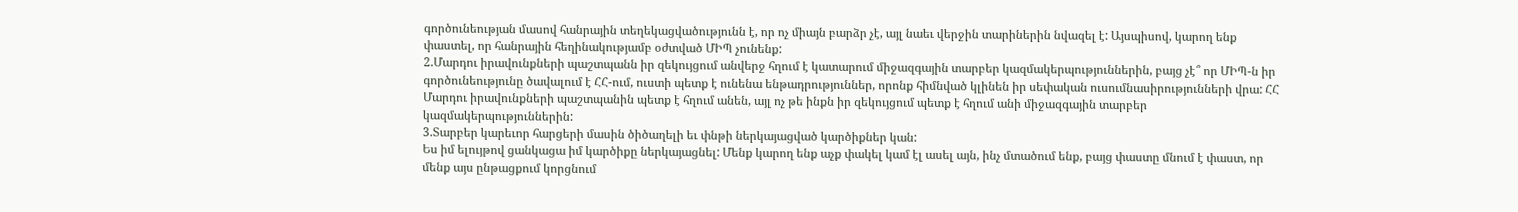գործունեության մասով հանրային տեղեկացվածությունն է, որ ոչ միայն բարձր չէ, այլ նաեւ վերջին տարիներին նվազել է: Այսպիսով, կարող ենք փաստել, որ հանրային հեղինակությամբ օժտված ՄԻՊ չունենք:
2.Մարդու իրավունքների պաշտպանն իր զեկույցում անվերջ հղում է կատարում միջազգային տարբեր կազմակերպություններին, բայց չէ՞ որ ՄԻՊ-ն իր գործունեությունը ծավալում է ՀՀ-ում, ուստի պետք է ունենա ենթադրություններ, որոնք հիմնված կլինեն իր սեփական ուսումնասիրությունների վրա: ՀՀ Մարդու իրավունքների պաշտպանին պետք է հղում անեն, այլ ոչ թե ինքն իր զեկույցում պետք է հղում անի միջազգային տարբեր կազմակերպություններին:
3.Տարբեր կարեւոր հարցերի մասին ծիծաղելի եւ փնթի ներկայացված կարծիքներ կան:
Ես իմ ելույթով ցանկացա իմ կարծիքը ներկայացնել: Մենք կարող ենք աչք փակել կամ էլ ասել այն, ինչ մտածում ենք, բայց փաստը մնում է փաստ, որ մենք այս ընթացքում կորցնում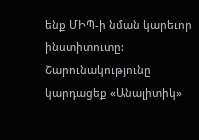ենք ՄԻՊ-ի նման կարեւոր ինստիտուտը:
Շարունակությունը կարդացեք «Անալիտիկ»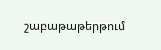շաբաթաթերթում